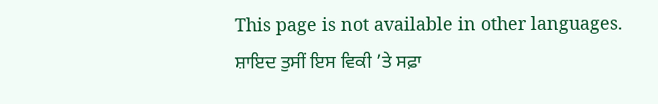This page is not available in other languages.
ਸ਼ਾਇਦ ਤੁਸੀਂ ਇਸ ਵਿਕੀ ’ਤੇ ਸਫ਼ਾ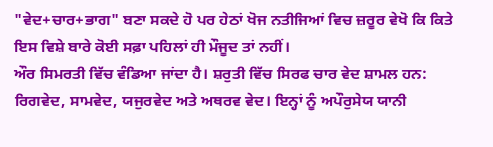"ਵੇਦ+ਚਾਰ+ਭਾਗ" ਬਣਾ ਸਕਦੇ ਹੋ ਪਰ ਹੇਠਾਂ ਖੋਜ ਨਤੀਜਿਆਂ ਵਿਚ ਜ਼ਰੂਰ ਵੇਖੋ ਕਿ ਕਿਤੇ ਇਸ ਵਿਸ਼ੇ ਬਾਰੇ ਕੋਈ ਸਫ਼ਾ ਪਹਿਲਾਂ ਹੀ ਮੌਜੂਦ ਤਾਂ ਨਹੀਂ।
ਔਰ ਸਿਮਰਤੀ ਵਿੱਚ ਵੰਡਿਆ ਜਾਂਦਾ ਹੈ। ਸ਼ਰੁਤੀ ਵਿੱਚ ਸਿਰਫ ਚਾਰ ਵੇਦ ਸ਼ਾਮਲ ਹਨ: ਰਿਗਵੇਦ, ਸਾਮਵੇਦ, ਯਜੁਰਵੇਦ ਅਤੇ ਅਥਰਵ ਵੇਦ। ਇਨ੍ਹਾਂ ਨੂੰ ਅਪੌਰੁਸੇਯ ਯਾਨੀ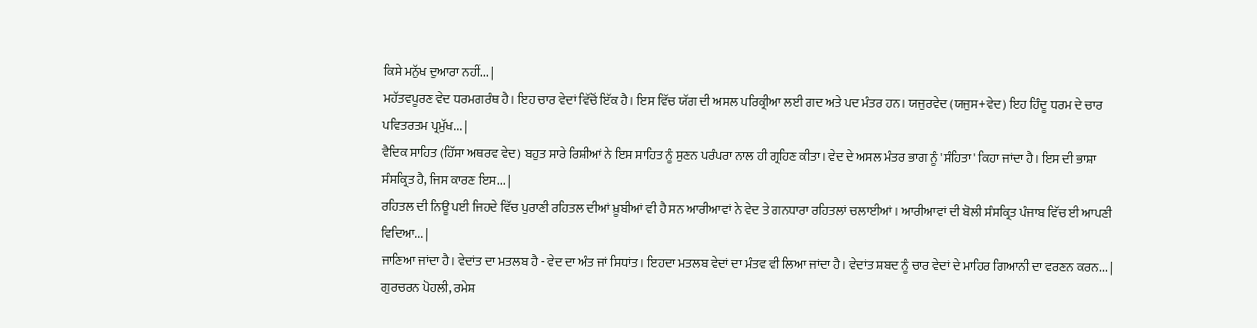ਕਿਸੇ ਮਨੁੱਖ ਦੁਆਰਾ ਨਹੀਂ... |
ਮਹੱਤਵਪੂਰਣ ਵੇਦ ਧਰਮਗਰੰਥ ਹੈ। ਇਹ ਚਾਰ ਵੇਦਾਂ ਵਿੱਚੋਂ ਇੱਕ ਹੈ। ਇਸ ਵਿੱਚ ਯੱਗ ਦੀ ਅਸਲ ਪਰਿਕ੍ਰੀਆ ਲਈ ਗਦ ਅਤੇ ਪਦ ਮੰਤਰ ਹਨ। ਯਜੁਰਵੇਦ (ਯਜੁਸ+ਵੇਦ) ਇਹ ਹਿੰਦੂ ਧਰਮ ਦੇ ਚਾਰ ਪਵਿਤਰਤਮ ਪ੍ਰਮੁੱਖ... |
ਵੈਦਿਕ ਸਾਹਿਤ (ਹਿੱਸਾ ਅਥਰਵ ਵੇਦ) ਬਹੁਤ ਸਾਰੇ ਰਿਸ਼ੀਆਂ ਨੇ ਇਸ ਸਾਹਿਤ ਨੂੰ ਸੁਣਨ ਪਰੰਪਰਾ ਨਾਲ ਹੀ ਗ੍ਰਹਿਣ ਕੀਤਾ। ਵੇਦ ਦੇ ਅਸਲ ਮੰਤਰ ਭਾਗ ਨੂੰ 'ਸੰਹਿਤਾ' ਕਿਹਾ ਜਾਂਦਾ ਹੈ। ਇਸ ਦੀ ਭਾਸ਼ਾ ਸੰਸਕ੍ਰਿਤ ਹੈ, ਜਿਸ ਕਾਰਣ ਇਸ... |
ਰਹਿਤਲ ਦੀ ਨਿਊ ਪਈ ਜਿਹਦੇ ਵਿੱਚ ਪੁਰਾਣੀ ਰਹਿਤਲ ਦੀਆਂ ਖ਼ੂਬੀਆਂ ਵੀ ਹੈ ਸਨ ਆਰੀਆਵਾਂ ਨੇ ਵੇਦ ਤੇ ਗਨਧਾਰਾ ਰਹਿਤਲਾਂ ਚਲਾਈਆਂ। ਆਰੀਆਵਾਂ ਦੀ ਬੋਲੀ ਸੰਸਕ੍ਰਿਤ ਪੰਜਾਬ ਵਿੱਚ ਈ ਆਪਣੀ ਵਿਦਿਆ... |
ਜਾਣਿਆ ਜਾਂਦਾ ਹੈ। ਵੇਦਾਂਤ ਦਾ ਮਤਲਬ ਹੈ - ਵੇਦ ਦਾ ਅੰਤ ਜਾਂ ਸਿਧਾਂਤ। ਇਹਦਾ ਮਤਲਬ ਵੇਦਾਂ ਦਾ ਮੰਤਵ ਵੀ ਲਿਆ ਜਾਂਦਾ ਹੈ। ਵੇਦਾਂਤ ਸ਼ਬਦ ਨੂੰ ਚਾਰ ਵੇਦਾਂ ਦੇ ਮਾਹਿਰ ਗਿਆਨੀ ਦਾ ਵਰਣਨ ਕਰਨ... |
ਗੁਰਚਰਨ ਪੋਹਲੀ, ਰਮੇਸ਼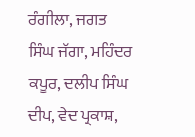ਰੰਗੀਲਾ, ਜਗਤ ਸਿੰਘ ਜੱਗਾ, ਮਹਿੰਦਰ ਕਪੂਰ, ਦਲੀਪ ਸਿੰਘ ਦੀਪ, ਵੇਦ ਪ੍ਰਕਾਸ਼,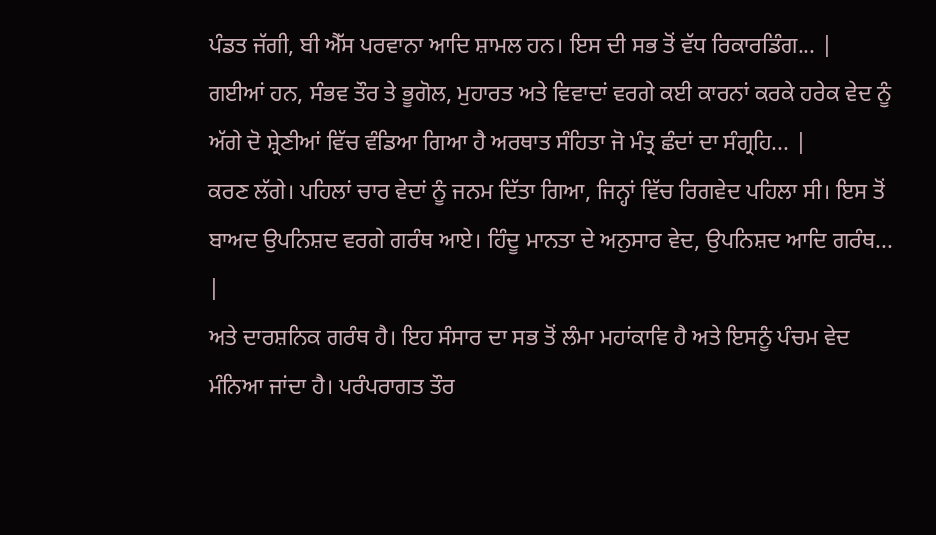ਪੰਡਤ ਜੱਗੀ, ਬੀ ਐੱਸ ਪਰਵਾਨਾ ਆਦਿ ਸ਼ਾਮਲ ਹਨ। ਇਸ ਦੀ ਸਭ ਤੋਂ ਵੱਧ ਰਿਕਾਰਡਿੰਗ... |
ਗਈਆਂ ਹਨ, ਸੰਭਵ ਤੌਰ ਤੇ ਭੂਗੋਲ, ਮੁਹਾਰਤ ਅਤੇ ਵਿਵਾਦਾਂ ਵਰਗੇ ਕਈ ਕਾਰਨਾਂ ਕਰਕੇ ਹਰੇਕ ਵੇਦ ਨੂੰ ਅੱਗੇ ਦੋ ਸ਼੍ਰੇਣੀਆਂ ਵਿੱਚ ਵੰਡਿਆ ਗਿਆ ਹੈ ਅਰਥਾਤ ਸੰਹਿਤਾ ਜੋ ਮੰਤ੍ਰ ਛੰਦਾਂ ਦਾ ਸੰਗ੍ਰਹਿ... |
ਕਰਣ ਲੱਗੇ। ਪਹਿਲਾਂ ਚਾਰ ਵੇਦਾਂ ਨੂੰ ਜਨਮ ਦਿੱਤਾ ਗਿਆ, ਜਿਨ੍ਹਾਂ ਵਿੱਚ ਰਿਗਵੇਦ ਪਹਿਲਾ ਸੀ। ਇਸ ਤੋਂ ਬਾਅਦ ਉਪਨਿਸ਼ਦ ਵਰਗੇ ਗਰੰਥ ਆਏ। ਹਿੰਦੂ ਮਾਨਤਾ ਦੇ ਅਨੁਸਾਰ ਵੇਦ, ਉਪਨਿਸ਼ਦ ਆਦਿ ਗਰੰਥ... |
ਅਤੇ ਦਾਰਸ਼ਨਿਕ ਗਰੰਥ ਹੈ। ਇਹ ਸੰਸਾਰ ਦਾ ਸਭ ਤੋਂ ਲੰਮਾ ਮਹਾਂਕਾਵਿ ਹੈ ਅਤੇ ਇਸਨੂੰ ਪੰਚਮ ਵੇਦ ਮੰਨਿਆ ਜਾਂਦਾ ਹੈ। ਪਰੰਪਰਾਗਤ ਤੌਰ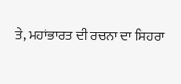ਤੇ, ਮਹਾਂਭਾਰਤ ਦੀ ਰਚਨਾ ਦਾ ਸਿਹਰਾ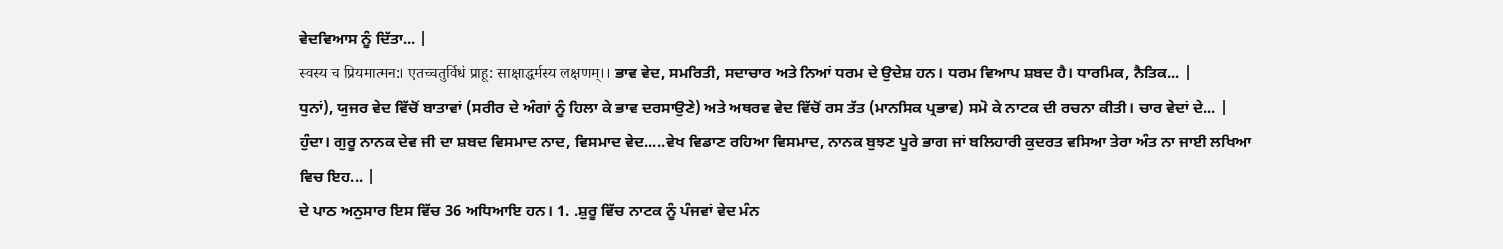ਵੇਦਵਿਆਸ ਨੂੰ ਦਿੱਤਾ... |
स्वस्य च प्रियमात्मन:। एतच्चतुर्विधं प्राहू: साक्षाद्धर्मस्य लक्षणम्।। ਭਾਵ ਵੇਦ, ਸਮਰਿਤੀ, ਸਦਾਚਾਰ ਅਤੇ ਨਿਆਂ ਧਰਮ ਦੇ ਉਦੇਸ਼ ਹਨ। ਧਰਮ ਵਿਆਪ ਸ਼ਬਦ ਹੈ। ਧਾਰਮਿਕ, ਨੈਤਿਕ... |
ਧੁਨਾਂ), ਯੁਜਰ ਵੇਦ ਵਿੱਚੋਂ ਬਾਤਾਵਾਂ (ਸਰੀਰ ਦੇ ਅੰਗਾਂ ਨੂੰ ਹਿਲਾ ਕੇ ਭਾਵ ਦਰਸਾਉਣੇ) ਅਤੇ ਅਥਰਵ ਵੇਦ ਵਿੱਚੋਂ ਰਸ ਤੱਤ (ਮਾਨਸਿਕ ਪ੍ਰਭਾਵ) ਸਮੋ ਕੇ ਨਾਟਕ ਦੀ ਰਚਨਾ ਕੀਤੀ। ਚਾਰ ਵੇਦਾਂ ਦੇ... |
ਹੁੰਦਾ। ਗੁਰੂ ਨਾਨਕ ਦੇਵ ਜੀ ਦਾ ਸ਼ਬਦ ਵਿਸਮਾਦ ਨਾਦ, ਵਿਸਮਾਦ ਵੇਦ.....ਵੇਖ ਵਿਡਾਣ ਰਹਿਆ ਵਿਸਮਾਦ, ਨਾਨਕ ਬੁਝਣ ਪੂਰੇ ਭਾਗ ਜਾਂ ਬਲਿਹਾਰੀ ਕੁਦਰਤ ਵਸਿਆ ਤੇਰਾ ਅੰਤ ਨਾ ਜਾਈ ਲਖਿਆ ਵਿਚ ਇਹ... |
ਦੇ ਪਾਠ ਅਨੁਸਾਰ ਇਸ ਵਿੱਚ 36 ਅਧਿਆਇ ਹਨ। 1. .ਸ਼ੁਰੂ ਵਿੱਚ ਨਾਟਕ ਨੂੰ ਪੰਜਵਾਂ ਵੇਦ ਮੰਨ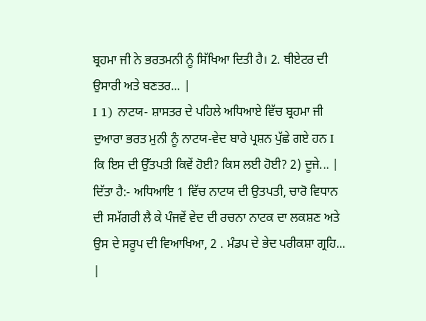ਬ੍ਰਹਮਾ ਜੀ ਨੇ ਭਰਤਮਨੀ ਨੂੰ ਸਿੱਖਿਆ ਦਿਤੀ ਹੈ। 2. ਥੀਏਟਰ ਦੀ ਉਸਾਰੀ ਅਤੇ ਬਣਤਰ... |
I 1) ਨਾਟਯ- ਸ਼ਾਸਤਰ ਦੇ ਪਹਿਲੇ ਅਧਿਆਏ ਵਿੱਚ ਬ੍ਰਹਮਾ ਜੀ ਦੁਆਰਾ ਭਰਤ ਮੁਨੀ ਨੂੰ ਨਾਟਯ-ਵੇਦ ਬਾਰੇ ਪ੍ਰਸ਼ਨ ਪੁੱਛੇ ਗਏ ਹਨ I ਕਿ ਇਸ ਦੀ ਉੱਤਪਤੀ ਕਿਵੇਂ ਹੋਈ? ਕਿਸ ਲਈ ਹੋਈ? 2) ਦੂਜੇ... |
ਦਿੱਤਾ ਹੈ:- ਅਧਿਆਇ 1 ਵਿੱਚ ਨਾਟਯ ਦੀ ਉਤਪਤੀ, ਚਾਰੋ ਵਿਧਾਨ ਦੀ ਸਮੱਗਰੀ ਲੈ ਕੇ ਪੰਜਵੇਂ ਵੇਦ ਦੀ ਰਚਨਾ ਨਾਟਕ ਦਾ ਲਕਸ਼ਣ ਅਤੇ ਉਸ ਦੇ ਸਰੂਪ ਦੀ ਵਿਆਖਿਆ, 2 . ਮੰਡਪ ਦੇ ਭੇਦ ਪਰੀਕਸ਼ਾ ਗ੍ਰਹਿ... |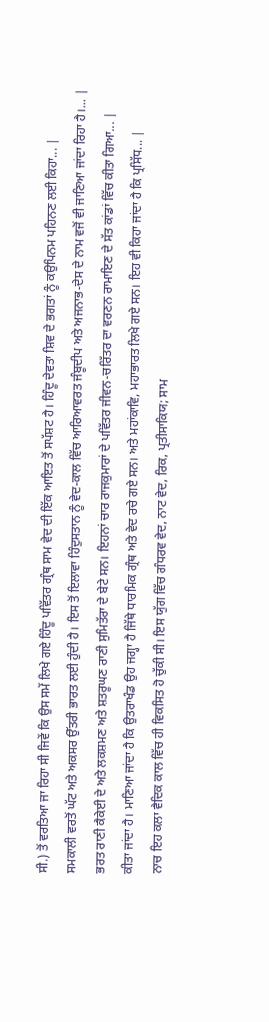ਸੀ.) ਤੋਂ ਵਰਤਿਆ ਜਾ ਰਿਹਾ ਸੀ ਜਿਵੇਂ ਕਿ ਉਸ ਸਮੇਂ ਲਿਖੇ ਗਏ ਹਿੰਦੂ ਪਵਿੱਤਰ ਗ੍ਰੰਥ ਸਾਮ ਵੇਦ ਦੀ ਇੱਕ ਆਇਤ ਤੋਂ ਸਪੱਸ਼ਟ ਹੈ। ਹਿੰਦੂ ਦੇਵਤਾ ਸ਼ਿਵ ਦੇ ਭਗਤਾਂ ਨੂੰ ਕਉਪਿਨਮ ਪਹਿਨਣ ਲਈ ਕਿਹਾ... |
ਸਮਕਾਲੀ ਵਰਤੋਂ ਘੱਟ ਅਤੇ ਅਕਸਰ ਉੱਤਰੀ ਭਾਰਤ ਲਈ ਹੁੰਦੀ ਹੈ। ਇਸ ਤੋਂ ਇਲਾਵਾ ਹਿੰਦੁਸਤਾਨ ਨੂੰ ਵੇਦ-ਕਾਲ ਵਿੱਚ ਆਰਿਆਵਰਤ ਜੰਬੂਦੀਪ ਅਤੇ ਅਜਨਾਭ-ਦੇਸ ਦੇ ਨਾਮ ਵਜੋਂ ਵੀ ਜਾਣਿਆ ਜਾਂਦਾ ਰਿਹਾ ਹੈ।... |
ਭਰਤ ਰਾਣੀ ਕੈਕੇਈ ਦੇ ਅਤੇ ਲਕਸ਼ਮਣ ਅਤੇ ਸ਼ਤਰੂਘਣ ਰਾਣੀ ਸੁਮਿਤੱਰਾ ਦੇ ਬੇਟੇ ਸਨ। ਇਹਨਾਂ ਚਾਰ ਰਾਜਕੁਮਾਰਾਂ ਦੇ ਪਵਿੱਤਰ ਜੀਵਨ-ਚਰਿੱਤਰ ਦਾ ਵਰਣਨ ਰਾਮਾਇਣ ਦੇ ਸੱਤ ਕਾਂਡਾਂ ਵਿੱਚ ਕੀਤਾ ਗਿਆ... |
ਕੀਤਾ ਜਾਂਦਾ ਹੈ। ਮਾਣਿਆ ਜਾਂਦਾ ਹੈ ਕਿ ਉਤਰਾਖੰਡ ਉਹ ਜਗ੍ਹਾ ਹੈ ਜਿੱਥੇ ਧਾਰਮਿਕ ਗ੍ਰੰਥ ਅਤੇ ਵੇਦ ਰਚੇ ਗਏ ਸਨ। ਅਤੇ ਮਹਾਂਕਾਵਿ, ਮਹਾਭਾਰਤ ਲਿਖੇ ਗਏ ਸਨ। ਇਹ ਵੀ ਕਿਹਾ ਜਾਂਦਾ ਹੈ ਕਿ ਪ੍ਰਸਿੱਧ... |
ਨਾਚ ਇਹ ਕਲਾ ਵੈਦਿਕ ਕਾਲ ਵਿੱਚ ਹੀ ਵਿਕਸਿਤ ਹੋ ਚੁੱਕੀ ਸੀ। ਇਸ ਯੁੱਗ ਵਿੱਚ ਗੰਧਰਵ ਵੇਦ, ਨਾਟ ਵੇਦ, ਰਿਕ, ਪ੍ਰਤੀਸਾਕਿਯ; ਸਾਮ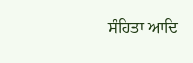ਸੰਹਿਤਾ ਆਦਿ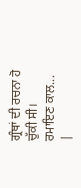ਗ੍ਰੰਥਾਂ ਦੀ ਰਚਨਾ ਹੋ ਚੁੱਕੀ ਸੀ। ਰਮਾਇਣ ਕਾਲ... |